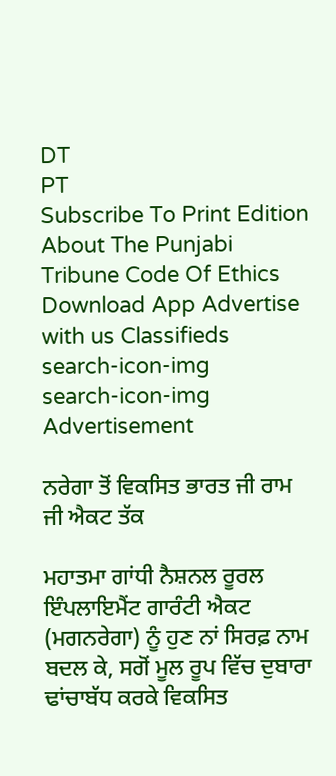DT
PT
Subscribe To Print Edition About The Punjabi Tribune Code Of Ethics Download App Advertise with us Classifieds
search-icon-img
search-icon-img
Advertisement

ਨਰੇਗਾ ਤੋਂ ਵਿਕਸਿਤ ਭਾਰਤ ਜੀ ਰਾਮ ਜੀ ਐਕਟ ਤੱਕ

ਮਹਾਤਮਾ ਗਾਂਧੀ ਨੈਸ਼ਨਲ ਰੂਰਲ ਇੰਪਲਾਇਮੈਂਟ ਗਾਰੰਟੀ ਐਕਟ (ਮਗਨਰੇਗਾ) ਨੂੰ ਹੁਣ ਨਾਂ ਸਿਰਫ਼ ਨਾਮ ਬਦਲ ਕੇ, ਸਗੋਂ ਮੂਲ ਰੂਪ ਵਿੱਚ ਦੁਬਾਰਾ ਢਾਂਚਾਬੱਧ ਕਰਕੇ ਵਿਕਸਿਤ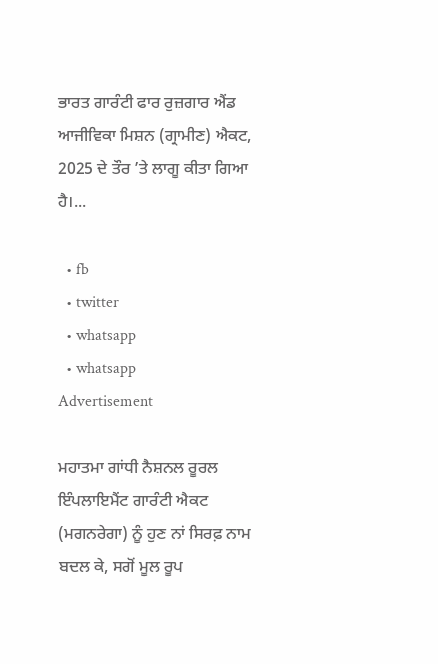ਭਾਰਤ ਗਾਰੰਟੀ ਫਾਰ ਰੁਜ਼ਗਾਰ ਐਂਡ ਆਜੀਵਿਕਾ ਮਿਸ਼ਨ (ਗ੍ਰਾਮੀਣ) ਐਕਟ, 2025 ਦੇ ਤੌਰ ’ਤੇ ਲਾਗੂ ਕੀਤਾ ਗਿਆ ਹੈ।...

  • fb
  • twitter
  • whatsapp
  • whatsapp
Advertisement

ਮਹਾਤਮਾ ਗਾਂਧੀ ਨੈਸ਼ਨਲ ਰੂਰਲ ਇੰਪਲਾਇਮੈਂਟ ਗਾਰੰਟੀ ਐਕਟ (ਮਗਨਰੇਗਾ) ਨੂੰ ਹੁਣ ਨਾਂ ਸਿਰਫ਼ ਨਾਮ ਬਦਲ ਕੇ, ਸਗੋਂ ਮੂਲ ਰੂਪ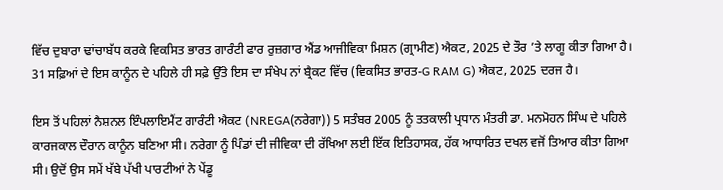ਵਿੱਚ ਦੁਬਾਰਾ ਢਾਂਚਾਬੱਧ ਕਰਕੇ ਵਿਕਸਿਤ ਭਾਰਤ ਗਾਰੰਟੀ ਫਾਰ ਰੁਜ਼ਗਾਰ ਐਂਡ ਆਜੀਵਿਕਾ ਮਿਸ਼ਨ (ਗ੍ਰਾਮੀਣ) ਐਕਟ, 2025 ਦੇ ਤੌਰ ’ਤੇ ਲਾਗੂ ਕੀਤਾ ਗਿਆ ਹੈ। 31 ਸਫ਼ਿਆਂ ਦੇ ਇਸ ਕਾਨੂੰਨ ਦੇ ਪਹਿਲੇ ਹੀ ਸਫ਼ੇ ਉੱਤੇ ਇਸ ਦਾ ਸੰਖੇਪ ਨਾਂ ਬ੍ਰੈਕਟ ਵਿੱਚ (ਵਿਕਸਿਤ ਭਾਰਤ-G RAM G) ਐਕਟ, 2025 ਦਰਜ ਹੈ।

ਇਸ ਤੋਂ ਪਹਿਲਾਂ ਨੈਸ਼ਨਲ ਇੰਪਲਾਇਮੈਂਟ ਗਾਰੰਟੀ ਐਕਟ (NREGA(ਨਰੇਗਾ)) 5 ਸਤੰਬਰ 2005 ਨੂੰ ਤਤਕਾਲੀ ਪ੍ਰਧਾਨ ਮੰਤਰੀ ਡਾ. ਮਨਮੋਹਨ ਸਿੰਘ ਦੇ ਪਹਿਲੇ ਕਾਰਜਕਾਲ ਦੌਰਾਨ ਕਾਨੂੰਨ ਬਣਿਆ ਸੀ। ਨਰੇਗਾ ਨੂੰ ਪਿੰਡਾਂ ਦੀ ਜੀਵਿਕਾ ਦੀ ਰੱਖਿਆ ਲਈ ਇੱਕ ਇਤਿਹਾਸਕ, ਹੱਕ ਆਧਾਰਿਤ ਦਖਲ ਵਜੋਂ ਤਿਆਰ ਕੀਤਾ ਗਿਆ ਸੀ। ਉਦੋਂ ਉਸ ਸਮੇਂ ਖੱਬੇ ਪੱਖੀ ਪਾਰਟੀਆਂ ਨੇ ਪੇਂਡੂ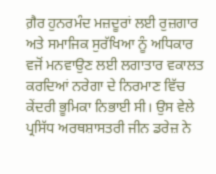ਗ਼ੈਰ ਹੁਨਰਮੰਦ ਮਜ਼ਦੂਰਾਂ ਲਈ ਰੁਜ਼ਗਾਰ ਅਤੇ ਸਮਾਜਿਕ ਸੁਰੱਖਿਆ ਨੂੰ ਅਧਿਕਾਰ ਵਜੋਂ ਮਨਵਾਉਣ ਲਈ ਲਗਾਤਾਰ ਵਕਾਲਤ ਕਰਦਿਆਂ ਨਰੇਗਾ ਦੇ ਨਿਰਮਾਣ ਵਿੱਚ ਕੇਂਦਰੀ ਭੂਮਿਕਾ ਨਿਭਾਈ ਸੀ। ਉਸ ਵੇਲੇ ਪ੍ਰਸਿੱਧ ਅਰਥਸ਼ਾਸਤਰੀ ਜੀਨ ਡਰੇਜ਼ ਨੇ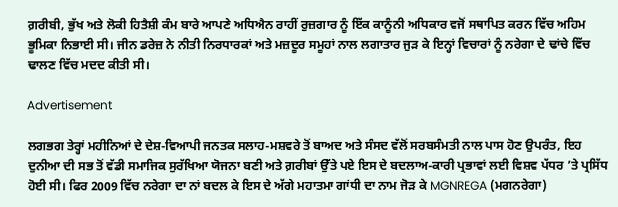ਗ਼ਰੀਬੀ, ਭੁੱਖ ਅਤੇ ਲੋਕੀ ਹਿਤੈਸ਼ੀ ਕੰਮ ਬਾਰੇ ਆਪਣੇ ਅਧਿਐਨ ਰਾਹੀਂ ਰੁਜ਼ਗਾਰ ਨੂੰ ਇੱਕ ਕਾਨੂੰਨੀ ਅਧਿਕਾਰ ਵਜੋਂ ਸਥਾਪਿਤ ਕਰਨ ਵਿੱਚ ਅਹਿਮ ਭੂਮਿਕਾ ਨਿਭਾਈ ਸੀ। ਜੀਨ ਡਰੇਜ਼ ਨੇ ਨੀਤੀ ਨਿਰਧਾਰਕਾਂ ਅਤੇ ਮਜ਼ਦੂਰ ਸਮੂਹਾਂ ਨਾਲ ਲਗਾਤਾਰ ਜੁੜ ਕੇ ਇਨ੍ਹਾਂ ਵਿਚਾਰਾਂ ਨੂੰ ਨਰੇਗਾ ਦੇ ਢਾਂਚੇ ਵਿੱਚ ਢਾਲਣ ਵਿੱਚ ਮਦਦ ਕੀਤੀ ਸੀ।

Advertisement

ਲਗਭਗ ਤੇਰ੍ਹਾਂ ਮਹੀਨਿਆਂ ਦੇ ਦੇਸ਼-ਵਿਆਪੀ ਜਨਤਕ ਸਲਾਹ-ਮਸ਼ਵਰੇ ਤੋਂ ਬਾਅਦ ਅਤੇ ਸੰਸਦ ਵੱਲੋਂ ਸਰਬਸੰਮਤੀ ਨਾਲ ਪਾਸ ਹੋਣ ਉਪਰੰਤ, ਇਹ ਦੁਨੀਆ ਦੀ ਸਭ ਤੋਂ ਵੱਡੀ ਸਮਾਜਿਕ ਸੁਰੱਖਿਆ ਯੋਜਨਾ ਬਣੀ ਅਤੇ ਗ਼ਰੀਬਾਂ ਉੱਤੇ ਪਏ ਇਸ ਦੇ ਬਦਲਾਅ-ਕਾਰੀ ਪ੍ਰਭਾਵਾਂ ਲਈ ਵਿਸ਼ਵ ਪੱਧਰ ’ਤੇ ਪ੍ਰਸਿੱਧ ਹੋਈ ਸੀ। ਫਿਰ 2009 ਵਿੱਚ ਨਰੇਗਾ ਦਾ ਨਾਂ ਬਦਲ ਕੇ ਇਸ ਦੇ ਅੱਗੇ ਮਹਾਤਮਾ ਗਾਂਧੀ ਦਾ ਨਾਮ ਜੋੜ ਕੇ MGNREGA (ਮਗਨਰੇਗਾ)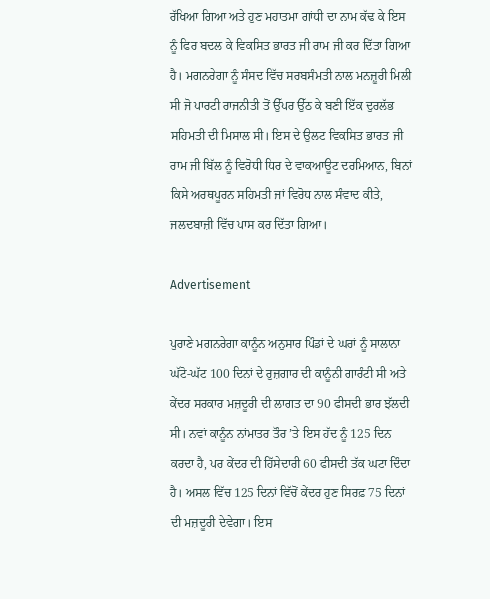ਰੱਖਿਆ ਗਿਆ ਅਤੇ ਹੁਣ ਮਹਾਤਮਾ ਗਾਂਧੀ ਦਾ ਨਾਮ ਕੱਢ ਕੇ ਇਸ ਨੂੰ ਫਿਰ ਬਦਲ ਕੇ ਵਿਕਸਿਤ ਭਾਰਤ ਜੀ ਰਾਮ ਜੀ ਕਰ ਦਿੱਤਾ ਗਿਆ ਹੈ। ਮਗਨਰੇਗਾ ਨੂੰ ਸੰਸਦ ਵਿੱਚ ਸਰਬਸੰਮਤੀ ਨਾਲ ਮਨਜ਼ੂਰੀ ਮਿਲੀ ਸੀ ਜੋ ਪਾਰਟੀ ਰਾਜਨੀਤੀ ਤੋਂ ਉੱਪਰ ਉੱਠ ਕੇ ਬਣੀ ਇੱਕ ਦੁਰਲੱਭ ਸਹਿਮਤੀ ਦੀ ਮਿਸਾਲ ਸੀ। ਇਸ ਦੇ ਉਲਟ ਵਿਕਸਿਤ ਭਾਰਤ ਜੀ ਰਾਮ ਜੀ ਬਿੱਲ ਨੂੰ ਵਿਰੋਧੀ ਧਿਰ ਦੇ ਵਾਕਆਊਟ ਦਰਮਿਆਨ, ਬਿਨਾਂ ਕਿਸੇ ਅਰਥਪੂਰਨ ਸਹਿਮਤੀ ਜਾਂ ਵਿਰੋਧ ਨਾਲ ਸੰਵਾਦ ਕੀਤੇ, ਜਲਦਬਾਜ਼ੀ ਵਿੱਚ ਪਾਸ ਕਰ ਦਿੱਤਾ ਗਿਆ।

Advertisement

ਪੁਰਾਣੇ ਮਗਨਰੇਗਾ ਕਾਨੂੰਨ ਅਨੁਸਾਰ ਪਿੰਡਾਂ ਦੇ ਘਰਾਂ ਨੂੰ ਸਾਲਾਨਾ ਘੱਟੋ-ਘੱਟ 100 ਦਿਨਾਂ ਦੇ ਰੁਜ਼ਗਾਰ ਦੀ ਕਾਨੂੰਨੀ ਗਾਰੰਟੀ ਸੀ ਅਤੇ ਕੇਂਦਰ ਸਰਕਾਰ ਮਜ਼ਦੂਰੀ ਦੀ ਲਾਗਤ ਦਾ 90 ਫੀਸਦੀ ਭਾਰ ਝੱਲਦੀ ਸੀ। ਨਵਾਂ ਕਾਨੂੰਨ ਨਾਂਮਾਤਰ ਤੌਰ ’ਤੇ ਇਸ ਹੱਦ ਨੂੰ 125 ਦਿਨ ਕਰਦਾ ਹੈ, ਪਰ ਕੇਂਦਰ ਦੀ ਹਿੱਸੇਦਾਰੀ 60 ਫੀਸਦੀ ਤੱਕ ਘਟਾ ਦਿੰਦਾ ਹੈ। ਅਸਲ ਵਿੱਚ 125 ਦਿਨਾਂ ਵਿੱਚੋਂ ਕੇਂਦਰ ਹੁਣ ਸਿਰਫ਼ 75 ਦਿਨਾਂ ਦੀ ਮਜ਼ਦੂਰੀ ਦੇਵੇਗਾ। ਇਸ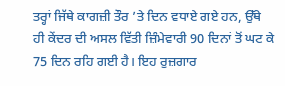ਤਰ੍ਹਾਂ ਜਿੱਥੇ ਕਾਗਜ਼ੀ ਤੌਰ ’ਤੇ ਦਿਨ ਵਧਾਏ ਗਏ ਹਨ, ਉੱਥੇ ਹੀ ਕੇਂਦਰ ਦੀ ਅਸਲ ਵਿੱਤੀ ਜ਼ਿੰਮੇਵਾਰੀ 90 ਦਿਨਾਂ ਤੋਂ ਘਟ ਕੇ 75 ਦਿਨ ਰਹਿ ਗਈ ਹੈ। ਇਹ ਰੁਜ਼ਗਾਰ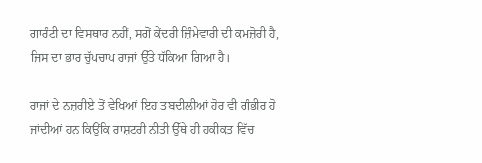ਗਾਰੰਟੀ ਦਾ ਵਿਸਥਾਰ ਨਹੀਂ, ਸਗੋਂ ਕੇਂਦਰੀ ਜ਼ਿੰਮੇਵਾਰੀ ਦੀ ਕਮਜ਼ੋਰੀ ਹੈ, ਜਿਸ ਦਾ ਭਾਰ ਚੁੱਪਚਾਪ ਰਾਜਾਂ ਉੱਤੇ ਧੱਕਿਆ ਗਿਆ ਹੈ।

ਰਾਜਾਂ ਦੇ ਨਜ਼ਰੀਏ ਤੋਂ ਵੇਖਿਆਂ ਇਹ ਤਬਦੀਲੀਆਂ ਹੋਰ ਵੀ ਗੰਭੀਰ ਹੋ ਜਾਂਦੀਆਂ ਹਨ ਕਿਉਂਕਿ ਰਾਸ਼ਟਰੀ ਨੀਤੀ ਉੱਥੇ ਹੀ ਹਕੀਕਤ ਵਿੱਚ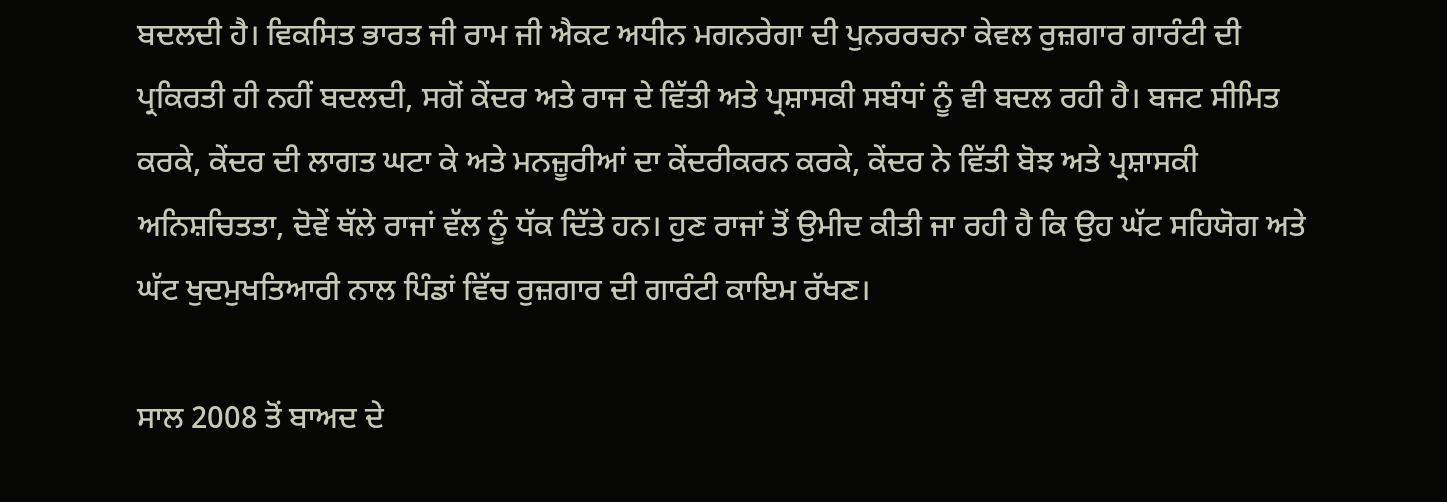ਬਦਲਦੀ ਹੈ। ਵਿਕਸਿਤ ਭਾਰਤ ਜੀ ਰਾਮ ਜੀ ਐਕਟ ਅਧੀਨ ਮਗਨਰੇਗਾ ਦੀ ਪੁਨਰਰਚਨਾ ਕੇਵਲ ਰੁਜ਼ਗਾਰ ਗਾਰੰਟੀ ਦੀ ਪ੍ਰਕਿਰਤੀ ਹੀ ਨਹੀਂ ਬਦਲਦੀ, ਸਗੋਂ ਕੇਂਦਰ ਅਤੇ ਰਾਜ ਦੇ ਵਿੱਤੀ ਅਤੇ ਪ੍ਰਸ਼ਾਸਕੀ ਸਬੰਧਾਂ ਨੂੰ ਵੀ ਬਦਲ ਰਹੀ ਹੈ। ਬਜਟ ਸੀਮਿਤ ਕਰਕੇ, ਕੇਂਦਰ ਦੀ ਲਾਗਤ ਘਟਾ ਕੇ ਅਤੇ ਮਨਜ਼ੂਰੀਆਂ ਦਾ ਕੇਂਦਰੀਕਰਨ ਕਰਕੇ, ਕੇਂਦਰ ਨੇ ਵਿੱਤੀ ਬੋਝ ਅਤੇ ਪ੍ਰਸ਼ਾਸਕੀ ਅਨਿਸ਼ਚਿਤਤਾ, ਦੋਵੇਂ ਥੱਲੇ ਰਾਜਾਂ ਵੱਲ ਨੂੰ ਧੱਕ ਦਿੱਤੇ ਹਨ। ਹੁਣ ਰਾਜਾਂ ਤੋਂ ਉਮੀਦ ਕੀਤੀ ਜਾ ਰਹੀ ਹੈ ਕਿ ਉਹ ਘੱਟ ਸਹਿਯੋਗ ਅਤੇ ਘੱਟ ਖੁਦਮੁਖਤਿਆਰੀ ਨਾਲ ਪਿੰਡਾਂ ਵਿੱਚ ਰੁਜ਼ਗਾਰ ਦੀ ਗਾਰੰਟੀ ਕਾਇਮ ਰੱਖਣ।

ਸਾਲ 2008 ਤੋਂ ਬਾਅਦ ਦੇ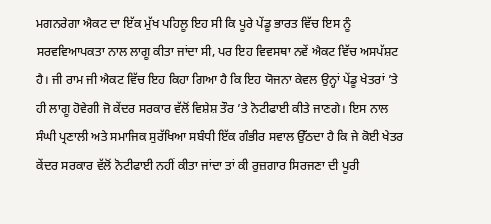ਮਗਨਰੇਗਾ ਐਕਟ ਦਾ ਇੱਕ ਮੁੱਖ ਪਹਿਲੂ ਇਹ ਸੀ ਕਿ ਪੂਰੇ ਪੇਂਡੂ ਭਾਰਤ ਵਿੱਚ ਇਸ ਨੂੰ ਸਰਵਵਿਆਪਕਤਾ ਨਾਲ ਲਾਗੂ ਕੀਤਾ ਜਾਂਦਾ ਸੀ, ਪਰ ਇਹ ਵਿਵਸਥਾ ਨਵੇਂ ਐਕਟ ਵਿੱਚ ਅਸਪੱਸ਼ਟ ਹੈ। ਜੀ ਰਾਮ ਜੀ ਐਕਟ ਵਿੱਚ ਇਹ ਕਿਹਾ ਗਿਆ ਹੈ ਕਿ ਇਹ ਯੋਜਨਾ ਕੇਵਲ ਉਨ੍ਹਾਂ ਪੇਂਡੂ ਖੇਤਰਾਂ ’ਤੇ ਹੀ ਲਾਗੂ ਹੋਵੇਗੀ ਜੋ ਕੇਂਦਰ ਸਰਕਾਰ ਵੱਲੋਂ ਵਿਸ਼ੇਸ਼ ਤੌਰ ’ਤੇ ਨੋਟੀਫਾਈ ਕੀਤੇ ਜਾਣਗੇ। ਇਸ ਨਾਲ ਸੰਘੀ ਪ੍ਰਣਾਲੀ ਅਤੇ ਸਮਾਜਿਕ ਸੁਰੱਖਿਆ ਸਬੰਧੀ ਇੱਕ ਗੰਭੀਰ ਸਵਾਲ ਉੱਠਦਾ ਹੈ ਕਿ ਜੇ ਕੋਈ ਖੇਤਰ ਕੇਂਦਰ ਸਰਕਾਰ ਵੱਲੋਂ ਨੋਟੀਫਾਈ ਨਹੀਂ ਕੀਤਾ ਜਾਂਦਾ ਤਾਂ ਕੀ ਰੁਜ਼ਗਾਰ ਸਿਰਜਣਾ ਦੀ ਪੂਰੀ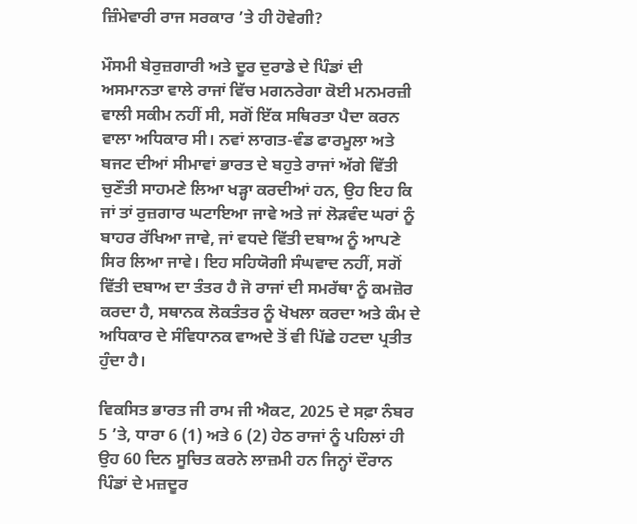ਜ਼ਿੰਮੇਵਾਰੀ ਰਾਜ ਸਰਕਾਰ ’ਤੇ ਹੀ ਹੋਵੇਗੀ?

ਮੌਸਮੀ ਬੇਰੁਜ਼ਗਾਰੀ ਅਤੇ ਦੂਰ ਦੁਰਾਡੇ ਦੇ ਪਿੰਡਾਂ ਦੀ ਅਸਮਾਨਤਾ ਵਾਲੇ ਰਾਜਾਂ ਵਿੱਚ ਮਗਨਰੇਗਾ ਕੋਈ ਮਨਮਰਜ਼ੀ ਵਾਲੀ ਸਕੀਮ ਨਹੀਂ ਸੀ, ਸਗੋਂ ਇੱਕ ਸਥਿਰਤਾ ਪੈਦਾ ਕਰਨ ਵਾਲਾ ਅਧਿਕਾਰ ਸੀ। ਨਵਾਂ ਲਾਗਤ-ਵੰਡ ਫਾਰਮੂਲਾ ਅਤੇ ਬਜਟ ਦੀਆਂ ਸੀਮਾਵਾਂ ਭਾਰਤ ਦੇ ਬਹੁਤੇ ਰਾਜਾਂ ਅੱਗੇ ਵਿੱਤੀ ਚੁਣੌਤੀ ਸਾਹਮਣੇ ਲਿਆ ਖੜ੍ਹਾ ਕਰਦੀਆਂ ਹਨ, ਉਹ ਇਹ ਕਿ ਜਾਂ ਤਾਂ ਰੁਜ਼ਗਾਰ ਘਟਾਇਆ ਜਾਵੇ ਅਤੇ ਜਾਂ ਲੋੜਵੰਦ ਘਰਾਂ ਨੂੰ ਬਾਹਰ ਰੱਖਿਆ ਜਾਵੇ, ਜਾਂ ਵਧਦੇ ਵਿੱਤੀ ਦਬਾਅ ਨੂੰ ਆਪਣੇ ਸਿਰ ਲਿਆ ਜਾਵੇ। ਇਹ ਸਹਿਯੋਗੀ ਸੰਘਵਾਦ ਨਹੀਂ, ਸਗੋਂ ਵਿੱਤੀ ਦਬਾਅ ਦਾ ਤੰਤਰ ਹੈ ਜੋ ਰਾਜਾਂ ਦੀ ਸਮਰੱਥਾ ਨੂੰ ਕਮਜ਼ੋਰ ਕਰਦਾ ਹੈ, ਸਥਾਨਕ ਲੋਕਤੰਤਰ ਨੂੰ ਖੋਖਲਾ ਕਰਦਾ ਅਤੇ ਕੰਮ ਦੇ ਅਧਿਕਾਰ ਦੇ ਸੰਵਿਧਾਨਕ ਵਾਅਦੇ ਤੋਂ ਵੀ ਪਿੱਛੇ ਹਟਦਾ ਪ੍ਰਤੀਤ ਹੁੰਦਾ ਹੈ।

ਵਿਕਸਿਤ ਭਾਰਤ ਜੀ ਰਾਮ ਜੀ ਐਕਟ, 2025 ਦੇ ਸਫ਼ਾ ਨੰਬਰ 5 ’ਤੇ, ਧਾਰਾ 6 (1) ਅਤੇ 6 (2) ਹੇਠ ਰਾਜਾਂ ਨੂੰ ਪਹਿਲਾਂ ਹੀ ਉਹ 60 ਦਿਨ ਸੂਚਿਤ ਕਰਨੇ ਲਾਜ਼ਮੀ ਹਨ ਜਿਨ੍ਹਾਂ ਦੌਰਾਨ ਪਿੰਡਾਂ ਦੇ ਮਜ਼ਦੂਰ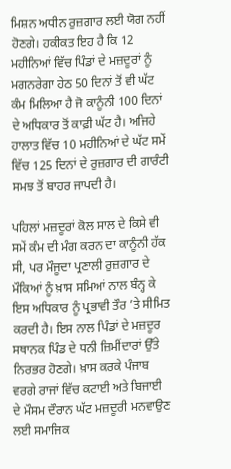ਮਿਸ਼ਨ ਅਧੀਨ ਰੁਜ਼ਗਾਰ ਲਈ ਯੋਗ ਨਹੀਂ ਹੋਣਗੇ। ਹਕੀਕਤ ਇਹ ਹੈ ਕਿ 12 ਮਹੀਨਿਆਂ ਵਿੱਚ ਪਿੰਡਾਂ ਦੇ ਮਜ਼ਦੂਰਾਂ ਨੂੰ ਮਗਨਰੇਗਾ ਹੇਠ 50 ਦਿਨਾਂ ਤੋਂ ਵੀ ਘੱਟ ਕੰਮ ਮਿਲਿਆ ਹੈ ਜੋ ਕਾਨੂੰਨੀ 100 ਦਿਨਾਂ ਦੇ ਅਧਿਕਾਰ ਤੋਂ ਕਾਫ਼ੀ ਘੱਟ ਹੈ। ਅਜਿਹੇ ਹਾਲਾਤ ਵਿੱਚ 10 ਮਹੀਨਿਆਂ ਦੇ ਘੱਟ ਸਮੇਂ ਵਿੱਚ 125 ਦਿਨਾਂ ਦੇ ਰੁਜ਼ਗਾਰ ਦੀ ਗਾਰੰਟੀ ਸਮਝ ਤੋਂ ਬਾਹਰ ਜਾਪਦੀ ਹੈ।

ਪਹਿਲਾਂ ਮਜ਼ਦੂਰਾਂ ਕੋਲ ਸਾਲ ਦੇ ਕਿਸੇ ਵੀ ਸਮੇਂ ਕੰਮ ਦੀ ਮੰਗ ਕਰਨ ਦਾ ਕਾਨੂੰਨੀ ਹੱਕ ਸੀ, ਪਰ ਮੌਜੂਦਾ ਪ੍ਰਣਾਲੀ ਰੁਜ਼ਗਾਰ ਦੇ ਮੌਕਿਆਂ ਨੂੰ ਖ਼ਾਸ ਸਮਿਆਂ ਨਾਲ ਬੰਨ੍ਹ ਕੇ ਇਸ ਅਧਿਕਾਰ ਨੂੰ ਪ੍ਰਭਾਵੀ ਤੌਰ ’ਤੇ ਸੀਮਿਤ ਕਰਦੀ ਹੈ। ਇਸ ਨਾਲ ਪਿੰਡਾਂ ਦੇ ਮਜ਼ਦੂਰ ਸਥਾਨਕ ਪਿੰਡ ਦੇ ਧਨੀ ਜ਼ਿਮੀਂਦਾਰਾਂ ਉੱਤੇ ਨਿਰਭਰ ਹੋਣਗੇ। ਖ਼ਾਸ ਕਰਕੇ ਪੰਜਾਬ ਵਰਗੇ ਰਾਜਾਂ ਵਿੱਚ ਕਟਾਈ ਅਤੇ ਬਿਜਾਈ ਦੇ ਮੌਸਮ ਦੌਰਾਨ ਘੱਟ ਮਜ਼ਦੂਰੀ ਮਨਵਾਉਣ ਲਈ ਸਮਾਜਿਕ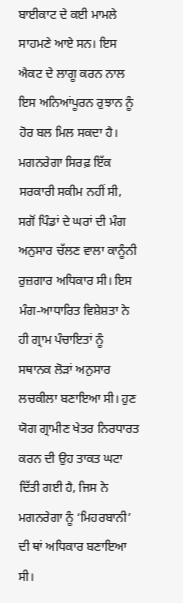ਬਾਈਕਾਟ ਦੇ ਕਈ ਮਾਮਲੇ ਸਾਹਮਣੇ ਆਏ ਸਨ। ਇਸ ਐਕਟ ਦੇ ਲਾਗੂ ਕਰਨ ਨਾਲ ਇਸ ਅਨਿਆਂਪੂਰਨ ਰੁਝਾਨ ਨੂੰ ਹੋਰ ਬਲ ਮਿਲ ਸਕਦਾ ਹੈ। ਮਗਨਰੇਗਾ ਸਿਰਫ਼ ਇੱਕ ਸਰਕਾਰੀ ਸਕੀਮ ਨਹੀਂ ਸੀ, ਸਗੋਂ ਪਿੰਡਾਂ ਦੇ ਘਰਾਂ ਦੀ ਮੰਗ ਅਨੁਸਾਰ ਚੱਲਣ ਵਾਲਾ ਕਾਨੂੰਨੀ ਰੁਜ਼ਗਾਰ ਅਧਿਕਾਰ ਸੀ। ਇਸ ਮੰਗ-ਆਧਾਰਿਤ ਵਿਸ਼ੇਸ਼ਤਾ ਨੇ ਹੀ ਗ੍ਰਾਮ ਪੰਚਾਇਤਾਂ ਨੂੰ ਸਥਾਨਕ ਲੋੜਾਂ ਅਨੁਸਾਰ ਲਚਕੀਲਾ ਬਣਾਇਆ ਸੀ। ਹੁਣ ਯੋਗ ਗ੍ਰਾਮੀਣ ਖੇਤਰ ਨਿਰਧਾਰਤ ਕਰਨ ਦੀ ਉਹ ਤਾਕਤ ਘਟਾ ਦਿੱਤੀ ਗਈ ਹੈ, ਜਿਸ ਨੇ ਮਗਨਰੇਗਾ ਨੂੰ ‘ਮਿਹਰਬਾਨੀ’ ਦੀ ਥਾਂ ਅਧਿਕਾਰ ਬਣਾਇਆ ਸੀ।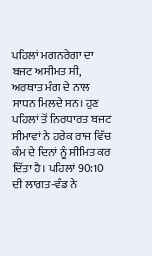ਪਹਿਲਾਂ ਮਗਨਰੇਗਾ ਦਾ ਬਜਟ ਅਸੀਮਤ ਸੀ, ਅਰਥਾਤ ਮੰਗ ਦੇ ਨਾਲ ਸਾਧਨ ਮਿਲਦੇ ਸਨ। ਹੁਣ ਪਹਿਲਾਂ ਤੋਂ ਨਿਰਧਾਰਤ ਬਜਟ ਸੀਮਾਵਾਂ ਨੇ ਹਰੇਕ ਰਾਜ ਵਿੱਚ ਕੰਮ ਦੇ ਦਿਨਾਂ ਨੂੰ ਸੀਮਿਤ ਕਰ ਦਿੱਤਾ ਹੈ। ਪਹਿਲਾਂ 90:10 ਦੀ ਲਾਗਤ-ਵੰਡ ਨੇ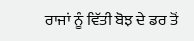ਰਾਜਾਂ ਨੂੰ ਵਿੱਤੀ ਬੋਝ ਦੇ ਡਰ ਤੋਂ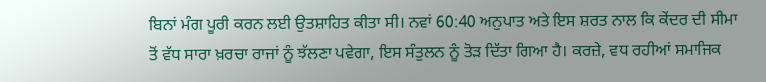ਬਿਨਾਂ ਮੰਗ ਪੂਰੀ ਕਰਨ ਲਈ ਉਤਸ਼ਾਹਿਤ ਕੀਤਾ ਸੀ। ਨਵਾਂ 60:40 ਅਨੁਪਾਤ ਅਤੇ ਇਸ ਸ਼ਰਤ ਨਾਲ ਕਿ ਕੇਂਦਰ ਦੀ ਸੀਮਾ ਤੋਂ ਵੱਧ ਸਾਰਾ ਖ਼ਰਚਾ ਰਾਜਾਂ ਨੂੰ ਝੱਲਣਾ ਪਵੇਗਾ, ਇਸ ਸੰਤੁਲਨ ਨੂੰ ਤੋੜ ਦਿੱਤਾ ਗਿਆ ਹੈ। ਕਰਜ਼ੇ, ਵਧ ਰਹੀਆਂ ਸਮਾਜਿਕ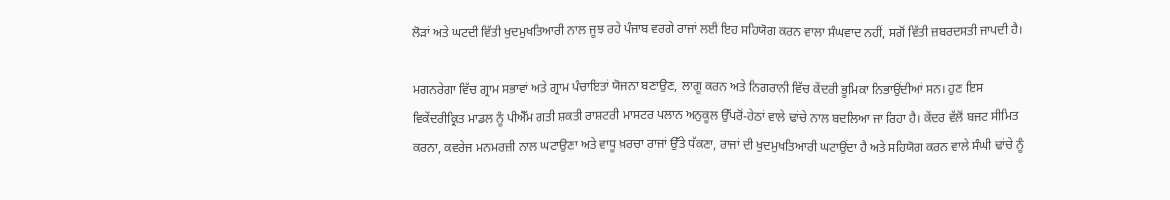ਲੋੜਾਂ ਅਤੇ ਘਟਦੀ ਵਿੱਤੀ ਖੁਦਮੁਖਤਿਆਰੀ ਨਾਲ ਜੂਝ ਰਹੇ ਪੰਜਾਬ ਵਰਗੇ ਰਾਜਾਂ ਲਈ ਇਹ ਸਹਿਯੋਗ ਕਰਨ ਵਾਲਾ ਸੰਘਵਾਦ ਨਹੀਂ, ਸਗੋਂ ਵਿੱਤੀ ਜ਼ਬਰਦਸਤੀ ਜਾਪਦੀ ਹੈ।

ਮਗਨਰੇਗਾ ਵਿੱਚ ਗ੍ਰਾਮ ਸਭਾਵਾਂ ਅਤੇ ਗ੍ਰਾਮ ਪੰਚਾਇਤਾਂ ਯੋਜਨਾ ਬਣਾਉਣ, ਲਾਗੂ ਕਰਨ ਅਤੇ ਨਿਗਰਾਨੀ ਵਿੱਚ ਕੇਂਦਰੀ ਭੂਮਿਕਾ ਨਿਭਾਉਂਦੀਆਂ ਸਨ। ਹੁਣ ਇਸ ਵਿਕੇਂਦਰੀਕ੍ਰਿਤ ਮਾਡਲ ਨੂੰ ਪੀਐੱਮ ਗਤੀ ਸ਼ਕਤੀ ਰਾਸ਼ਟਰੀ ਮਾਸਟਰ ਪਲਾਨ ਅਨੁਕੂਲ ਉੱਪਰੋਂ-ਹੇਠਾਂ ਵਾਲੇ ਢਾਂਚੇ ਨਾਲ ਬਦਲਿਆ ਜਾ ਰਿਹਾ ਹੈ। ਕੇਂਦਰ ਵੱਲੋਂ ਬਜਟ ਸੀਮਿਤ ਕਰਨਾ, ਕਵਰੇਜ ਮਨਮਰਜ਼ੀ ਨਾਲ ਘਟਾਉਣਾ ਅਤੇ ਵਾਧੂ ਖ਼ਰਚਾ ਰਾਜਾਂ ਉੱਤੇ ਧੱਕਣਾ, ਰਾਜਾਂ ਦੀ ਖੁਦਮੁਖਤਿਆਰੀ ਘਟਾਉਂਦਾ ਹੈ ਅਤੇ ਸਹਿਯੋਗ ਕਰਨ ਵਾਲੇ ਸੰਘੀ ਢਾਂਚੇ ਨੂੰ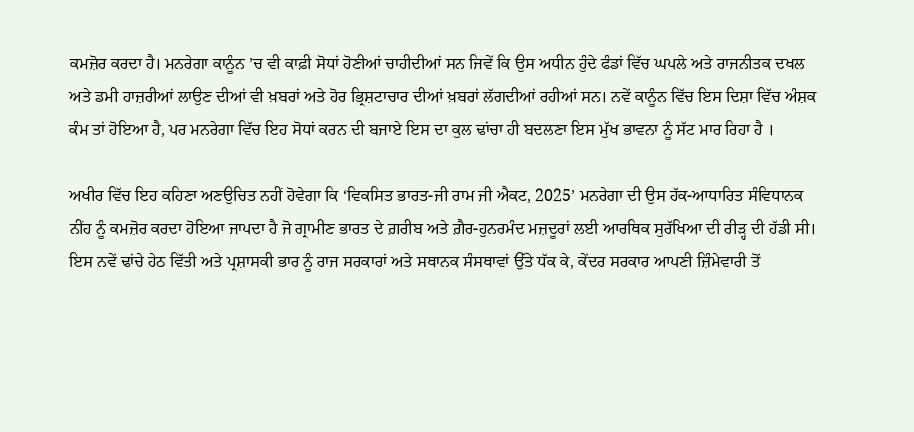ਕਮਜ਼ੋਰ ਕਰਦਾ ਹੈ। ਮਨਰੇਗਾ ਕਾਨੂੰਨ ’ਚ ਵੀ ਕਾਫ਼ੀ ਸੋਧਾਂ ਹੋਣੀਆਂ ਚਾਹੀਦੀਆਂ ਸਨ ਜਿਵੇਂ ਕਿ ਉਸ ਅਧੀਨ ਹੁੰਦੇ ਫੰਡਾਂ ਵਿੱਚ ਘਪਲੇ ਅਤੇ ਰਾਜਨੀਤਕ ਦਖਲ ਅਤੇ ਡਮੀ ਹਾਜ਼ਰੀਆਂ ਲਾਉਣ ਦੀਆਂ ਵੀ ਖ਼ਬਰਾਂ ਅਤੇ ਹੋਰ ਭ੍ਰਿਸ਼ਟਾਚਾਰ ਦੀਆਂ ਖ਼ਬਰਾਂ ਲੱਗਦੀਆਂ ਰਹੀਆਂ ਸਨ। ਨਵੇਂ ਕਾਨੂੰਨ ਵਿੱਚ ਇਸ ਦਿਸ਼ਾ ਵਿੱਚ ਅੰਸ਼ਕ ਕੰਮ ਤਾਂ ਹੋਇਆ ਹੈ, ਪਰ ਮਨਰੇਗਾ ਵਿੱਚ ਇਹ ਸੋਧਾਂ ਕਰਨ ਦੀ ਬਜਾਏ ਇਸ ਦਾ ਕੁਲ ਢਾਂਚਾ ਹੀ ਬਦਲਣਾ ਇਸ ਮੁੱਖ ਭਾਵਨਾ ਨੂੰ ਸੱਟ ਮਾਰ ਰਿਹਾ ਹੈ ।

ਅਖੀਰ ਵਿੱਚ ਇਹ ਕਹਿਣਾ ਅਣਉਚਿਤ ਨਹੀਂ ਹੋਵੇਗਾ ਕਿ ‘ਵਿਕਸਿਤ ਭਾਰਤ-ਜੀ ਰਾਮ ਜੀ ਐਕਟ, 2025’ ਮਨਰੇਗਾ ਦੀ ਉਸ ਹੱਕ-ਆਧਾਰਿਤ ਸੰਵਿਧਾਨਕ ਨੀਂਹ ਨੂੰ ਕਮਜ਼ੋਰ ਕਰਦਾ ਹੋਇਆ ਜਾਪਦਾ ਹੈ ਜੋ ਗ੍ਰਾਮੀਣ ਭਾਰਤ ਦੇ ਗ਼ਰੀਬ ਅਤੇ ਗ਼ੈਰ-ਹੁਨਰਮੰਦ ਮਜ਼ਦੂਰਾਂ ਲਈ ਆਰਥਿਕ ਸੁਰੱਖਿਆ ਦੀ ਰੀੜ੍ਹ ਦੀ ਹੱਡੀ ਸੀ। ਇਸ ਨਵੇਂ ਢਾਂਚੇ ਹੇਠ ਵਿੱਤੀ ਅਤੇ ਪ੍ਰਸ਼ਾਸਕੀ ਭਾਰ ਨੂੰ ਰਾਜ ਸਰਕਾਰਾਂ ਅਤੇ ਸਥਾਨਕ ਸੰਸਥਾਵਾਂ ਉੱਤੇ ਧੱਕ ਕੇ, ਕੇਂਦਰ ਸਰਕਾਰ ਆਪਣੀ ਜ਼ਿੰਮੇਵਾਰੀ ਤੋਂ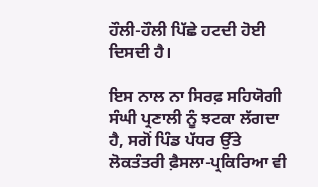ਹੌਲੀ-ਹੌਲੀ ਪਿੱਛੇ ਹਟਦੀ ਹੋਈ ਦਿਸਦੀ ਹੈ।

ਇਸ ਨਾਲ ਨਾ ਸਿਰਫ਼ ਸਹਿਯੋਗੀ ਸੰਘੀ ਪ੍ਰਣਾਲੀ ਨੂੰ ਝਟਕਾ ਲੱਗਦਾ ਹੈ, ਸਗੋਂ ਪਿੰਡ ਪੱਧਰ ਉੱਤੇ ਲੋਕਤੰਤਰੀ ਫ਼ੈਸਲਾ-ਪ੍ਰਕਿਰਿਆ ਵੀ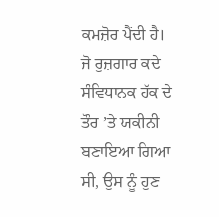ਕਮਜ਼ੋਰ ਪੈਂਦੀ ਹੈ। ਜੋ ਰੁਜ਼ਗਾਰ ਕਦੇ ਸੰਵਿਧਾਨਕ ਹੱਕ ਦੇ ਤੌਰ ’ਤੇ ਯਕੀਨੀ ਬਣਾਇਆ ਗਿਆ ਸੀ, ਉਸ ਨੂੰ ਹੁਣ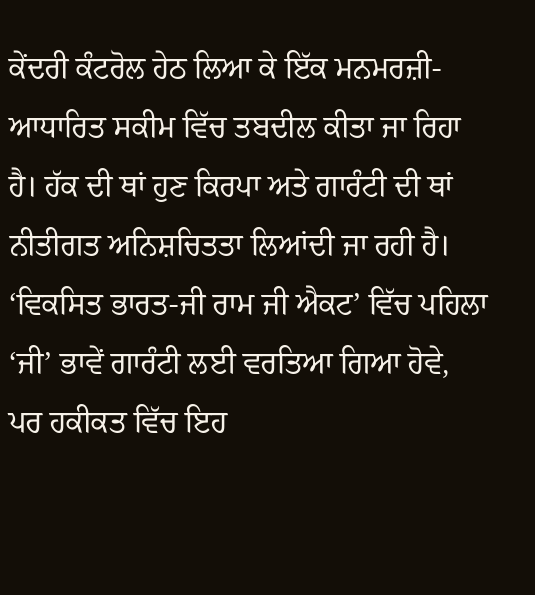ਕੇਂਦਰੀ ਕੰਟਰੋਲ ਹੇਠ ਲਿਆ ਕੇ ਇੱਕ ਮਨਮਰਜ਼ੀ-ਆਧਾਰਿਤ ਸਕੀਮ ਵਿੱਚ ਤਬਦੀਲ ਕੀਤਾ ਜਾ ਰਿਹਾ ਹੈ। ਹੱਕ ਦੀ ਥਾਂ ਹੁਣ ਕਿਰਪਾ ਅਤੇ ਗਾਰੰਟੀ ਦੀ ਥਾਂ ਨੀਤੀਗਤ ਅਨਿਸ਼ਚਿਤਤਾ ਲਿਆਂਦੀ ਜਾ ਰਹੀ ਹੈ। ‘ਵਿਕਸਿਤ ਭਾਰਤ-ਜੀ ਰਾਮ ਜੀ ਐਕਟ’ ਵਿੱਚ ਪਹਿਲਾ ‘ਜੀ’ ਭਾਵੇਂ ਗਾਰੰਟੀ ਲਈ ਵਰਤਿਆ ਗਿਆ ਹੋਵੇ, ਪਰ ਹਕੀਕਤ ਵਿੱਚ ਇਹ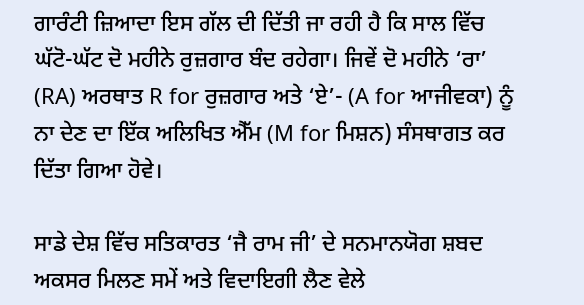ਗਾਰੰਟੀ ਜ਼ਿਆਦਾ ਇਸ ਗੱਲ ਦੀ ਦਿੱਤੀ ਜਾ ਰਹੀ ਹੈ ਕਿ ਸਾਲ ਵਿੱਚ ਘੱਟੋ-ਘੱਟ ਦੋ ਮਹੀਨੇ ਰੁਜ਼ਗਾਰ ਬੰਦ ਰਹੇਗਾ। ਜਿਵੇਂ ਦੋ ਮਹੀਨੇ ‘ਰਾ’ (RA) ਅਰਥਾਤ R for ਰੁਜ਼ਗਾਰ ਅਤੇ ‘ਏ’- (A for ਆਜੀਵਕਾ) ਨੂੰ ਨਾ ਦੇਣ ਦਾ ਇੱਕ ਅਲਿਖਿਤ ਐੱਮ (M for ਮਿਸ਼ਨ) ਸੰਸਥਾਗਤ ਕਰ ਦਿੱਤਾ ਗਿਆ ਹੋਵੇ।

ਸਾਡੇ ਦੇਸ਼ ਵਿੱਚ ਸਤਿਕਾਰਤ ‘ਜੈ ਰਾਮ ਜੀ’ ਦੇ ਸਨਮਾਨਯੋਗ ਸ਼ਬਦ ਅਕਸਰ ਮਿਲਣ ਸਮੇਂ ਅਤੇ ਵਿਦਾਇਗੀ ਲੈਣ ਵੇਲੇ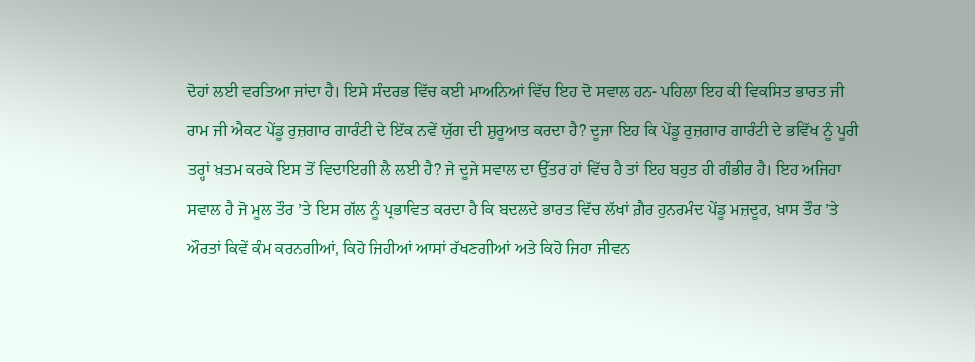ਦੋਹਾਂ ਲਈ ਵਰਤਿਆ ਜਾਂਦਾ ਹੈ। ਇਸੇ ਸੰਦਰਭ ਵਿੱਚ ਕਈ ਮਾਅਨਿਆਂ ਵਿੱਚ ਇਹ ਦੋ ਸਵਾਲ ਹਨ- ਪਹਿਲਾ ਇਹ ਕੀ ਵਿਕਸਿਤ ਭਾਰਤ ਜੀ ਰਾਮ ਜੀ ਐਕਟ ਪੇਂਡੂ ਰੁਜ਼ਗਾਰ ਗਾਰੰਟੀ ਦੇ ਇੱਕ ਨਵੇਂ ਯੁੱਗ ਦੀ ਸ਼ੁਰੂਆਤ ਕਰਦਾ ਹੈ? ਦੂਜਾ ਇਹ ਕਿ ਪੇਂਡੂ ਰੁਜ਼ਗਾਰ ਗਾਰੰਟੀ ਦੇ ਭਵਿੱਖ ਨੂੰ ਪੂਰੀ ਤਰ੍ਹਾਂ ਖ਼ਤਮ ਕਰਕੇ ਇਸ ਤੋਂ ਵਿਦਾਇਗੀ ਲੈ ਲਈ ਹੈ? ਜੇ ਦੂਜੇ ਸਵਾਲ ਦਾ ਉੱਤਰ ਹਾਂ ਵਿੱਚ ਹੈ ਤਾਂ ਇਹ ਬਹੁਤ ਹੀ ਗੰਭੀਰ ਹੈ। ਇਹ ਅਜਿਹਾ ਸਵਾਲ ਹੈ ਜੋ ਮੂਲ ਤੌਰ ’ਤੇ ਇਸ ਗੱਲ ਨੂੰ ਪ੍ਰਭਾਵਿਤ ਕਰਦਾ ਹੈ ਕਿ ਬਦਲਦੇ ਭਾਰਤ ਵਿੱਚ ਲੱਖਾਂ ਗ਼ੈਰ ਹੁਨਰਮੰਦ ਪੇਂਡੂ ਮਜ਼ਦੂਰ, ਖ਼ਾਸ ਤੌਰ ’ਤੇ ਔਰਤਾਂ ਕਿਵੇਂ ਕੰਮ ਕਰਨਗੀਆਂ, ਕਿਹੋ ਜਿਹੀਆਂ ਆਸਾਂ ਰੱਖਣਗੀਆਂ ਅਤੇ ਕਿਹੋ ਜਿਹਾ ਜੀਵਨ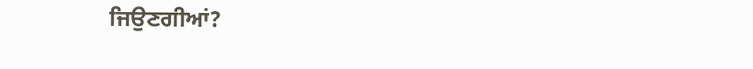ਜਿਉਣਗੀਆਂ?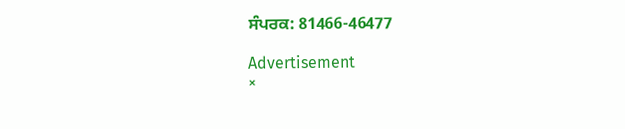ਸੰਪਰਕ: 81466-46477

Advertisement
×